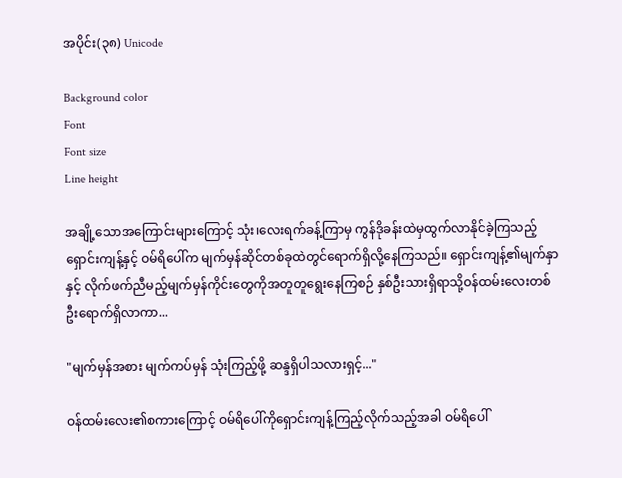အပိုင်း(၃၈) Unicode

Background color
Font
Font size
Line height

အချို့သောအကြောင်းများကြောင့် သုံး၊လေးရက်ခန့်ကြာမှ ကွန်ဒိုခန်းထဲမှထွက်လာနိုင်ခဲ့ကြသည့် ရှောင်းကျန့်နှင့် ဝမ်ရိပေါ်က မျက်မှန်ဆိုင်တစ်ခုထဲတွင်ရောက်ရှိလို့နေကြသည်။ ရှောင်းကျန့်၏မျက်နှာနှင့် လိုက်ဖက်ညီမည့်မျက်မှန်ကိုင်းတွေကိုအတူတူရွေးနေကြစဉ် နှစ်ဦးသားရှိရာသို့ဝန်ထမ်းလေးတစ်ဦးရောက်ရှိလာကာ...

"မျက်မှန်အစား မျက်ကပ်မှန် သုံးကြည့်ဖို့ ဆန္ဒရှိပါသလားရှင့်..."

ဝန်ထမ်းလေး၏စကားကြောင့် ဝမ်ရိပေါ်ကိုရှောင်းကျန့်ကြည့်လိုက်သည့်အခါ ဝမ်ရိပေါ်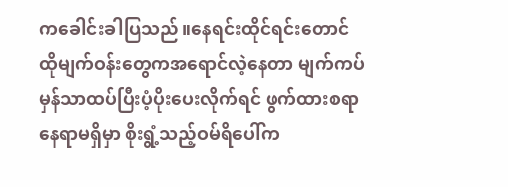ကခေါင်းခါပြသည်။နေရင်းထိုင်ရင်းတောင်ထိုမျက်ဝန်းတွေကအရောင်လဲ့နေတာ မျက်ကပ်မှန်သာထပ်ပြီးပံ့ပိုးပေးလိုက်ရင် ဖွက်ထားစရာနေရာမရှိမှာ စိုးရွံ့သည့်ဝမ်ရိပေါ်က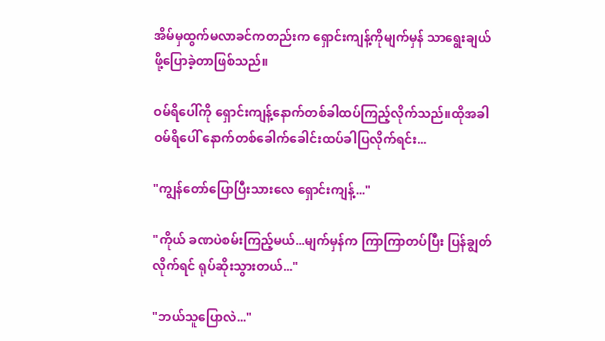အိမ်မှထွက်မလာခင်ကတည်းက ရှောင်းကျန့်ကိုမျက်မှန် သာရွေးချယ်ဖို့ပြောခဲ့တာဖြစ်သည်။

ဝမ်ရိပေါ်ကို ရှောင်းကျန့်နောက်တစ်ခါထပ်ကြည့်လိုက်သည်။ထိုအခါ ဝမ်ရိပေါ် နောက်တစ်ခေါက်ခေါင်းထပ်ခါပြလိုက်ရင်း...

"ကျွန်တော်ပြောပြီးသားလေ ရှောင်းကျန့်..."

"ကိုယ် ခဏပဲစမ်းကြည့်မယ်...မျက်မှန်က ကြာကြာတပ်ပြီး ပြန်ချွတ်လိုက်ရင် ရုပ်ဆိုးသွားတယ်..."

"ဘယ်သူပြောလဲ..."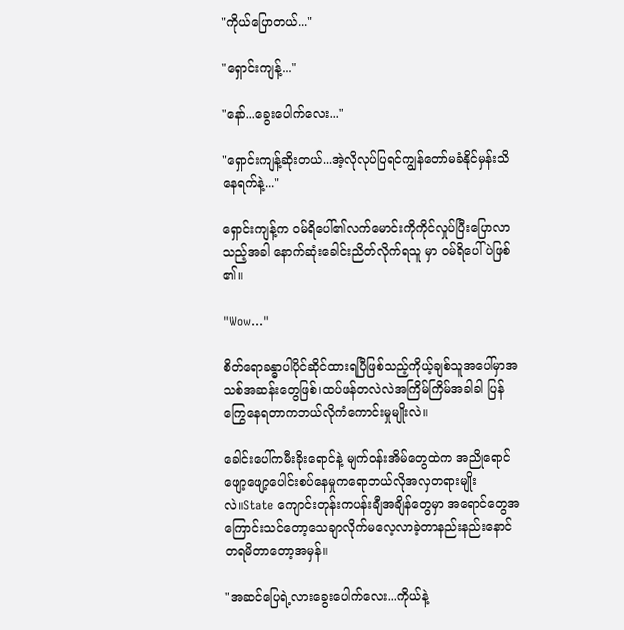"ကိုယ်ပြောတယ်..."

"ရှောင်းကျန့်..."

"နော်...ခွေးပေါက်လေး..."

"ရှောင်းကျန့်ဆိုးတယ်...အဲ့လိုလုပ်ပြရင်ကျွန်တော်မခံနိုင်မှန်းသိနေရက်နဲ့..."

ရှောင်းကျန့်က ဝမ်ရိပေါ်၏လက်မောင်းကိုကိုင်လှုပ်ပြီးပြောလာသည့်အခါ နောက်ဆုံးခေါင်းညိတ်လိုက်ရသူ မှာ ဝမ်ရိပေါ်ပဲဖြစ်၏။

"Wow..."

စိတ်ရောခန္ဓာပါပိုင်ဆိုင်ထားရပြီဖြစ်သည့်ကိုယ့်ချစ်သူအပေါ်မှာအသစ်အဆန်းတွေဖြစ်၊ထပ်ဖန်တလဲလဲအကြိမ်ကြိမ်အခါခါ ပြန်ကြွေနေရတာကဘယ်လိုကံကောင်းမှုမျိုးလဲ။

ခေါင်းပေါ်ကမီးခိုးရောင်နဲ့ မျက်ဝန်းအိမ်တွေထဲက အညိုရောင်ဖျော့ဖျော့ပေါင်းစပ်နေမှုကရောဘယ်လိုအလှတရားမျိုးလဲ။State ကျောင်းတုန်းကပန်းချီအချိန်တွေမှာ အရောင်တွေအကြောင်းသင်တော့သေချာလိုက်မလေ့လာခဲ့တာနည်းနည်းနောင်တရမိတာတော့အမှန်။

"အဆင်ပြေရဲ့လားခွေးပေါက်လေး...ကိုယ်နဲ့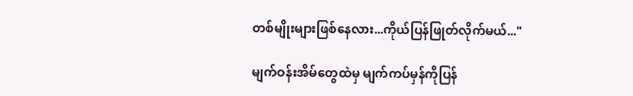တစ်မျိုးများဖြစ်နေလား...ကိုယ်ပြန်ဖြုတ်လိုက်မယ်..."

မျက်ဝန်းအိမ်တွေထဲမှ မျက်ကပ်မှန်ကိုပြန်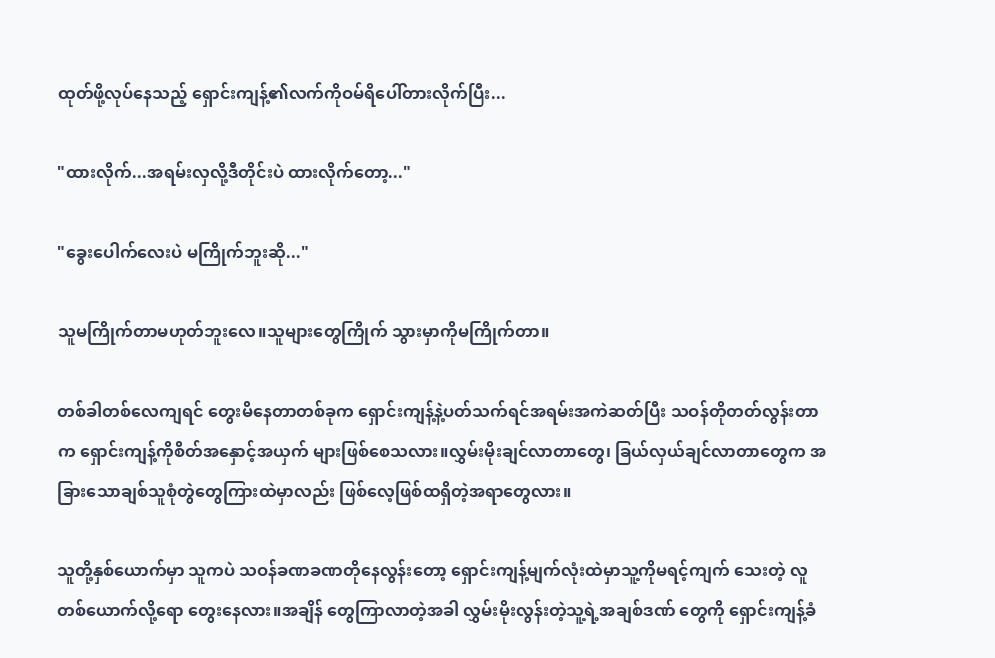ထုတ်ဖို့လုပ်နေသည့် ရှောင်းကျန့်၏လက်ကိုဝမ်ရိပေါ်တားလိုက်ပြီး...

"ထားလိုက်...အရမ်းလှလို့ဒီတိုင်းပဲ ထားလိုက်တော့..."

"ခွေးပေါက်လေးပဲ မကြိုက်ဘူးဆို..."

သူမကြိုက်တာမဟုတ်ဘူးလေ။သူများတွေကြိုက် သွားမှာကိုမကြိုက်တာ။

တစ်ခါတစ်လေကျရင် တွေးမိနေတာတစ်ခုက ရှောင်းကျန့်နဲ့ပတ်သက်ရင်အရမ်းအကဲဆတ်ပြီး သဝန်တိုတတ်လွန်းတာက ရှောင်းကျန့်ကိုစိတ်အနှောင့်အယှက် များဖြစ်စေသလား။လွှမ်းမိုးချင်လာတာတွေ၊ ခြယ်လှယ်ချင်လာတာတွေက အခြားသောချစ်သူစုံတွဲတွေကြားထဲမှာလည်း ဖြစ်လေ့ဖြစ်ထရှိတဲ့အရာတွေလား။

သူတို့နှစ်ယောက်မှာ သူကပဲ သဝန်ခဏခဏတိုနေလွန်းတော့ ရှောင်းကျန့်မျက်လုံးထဲမှာသူ့ကိုမရင့်ကျက် သေးတဲ့ လူတစ်ယောက်လို့ရော တွေးနေလား။အချိန် တွေကြာလာတဲ့အခါ လွှမ်းမိုးလွန်းတဲ့သူ့ရဲ့အချစ်ဒဏ် တွေကို ရှောင်းကျန့်ခံ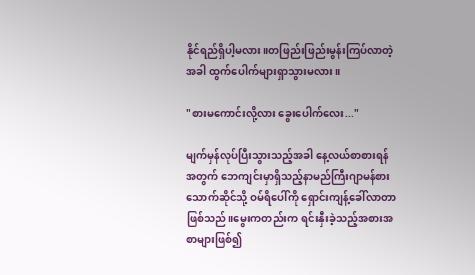နိုင်ရည်ရှိပါ့မလား။တဖြည်းဖြည်းမွန်းကြပ်လာတဲ့အခါ ထွက်ပေါက်များရှာသွားမလား။

"စားမကောင်းလို့လား ခွေးပေါက်လေး..."

မျက်မှန်လုပ်ပြီးသွားသည့်အခါ နေ့လယ်စာစားရန်အတွက် ဘေကျင်းမှာရှိသည့်နာမည်ကြီးဂျာမန်စားသောက်ဆိုင်သို့ ဝမ်ရိပေါ်ကို ရှောင်းကျန့်ခေါ်လာတာဖြစ်သည်။မွေးကတည်းက ရင်းနှီးခဲ့သည့်အစားအစာများဖြစ်၍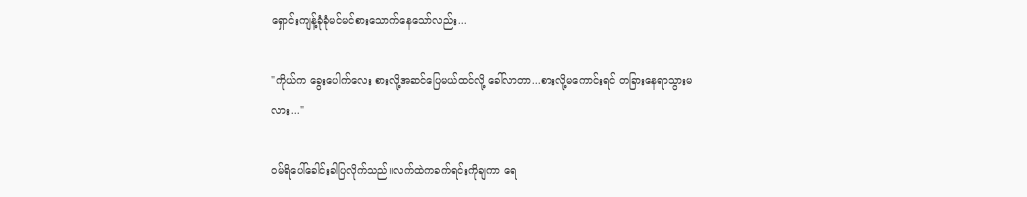ရှောင်းကျန့်ခုံခုံမင်မင်စားသောက်နေသော်လည်း...

"ကိုယ်က ခွေးပေါက်လေး စားလို့အဆင်ပြေမယ်ထင်လို့ ခေါ်လာတာ...စားလို့မကောင်းရင် တခြားနေရာသွားမလား..."

ဝမ်ရိပေါ်ခေါင်းခါပြလိုက်သည်။လက်ထဲကခက်ရင်းကိုချကာ ရေ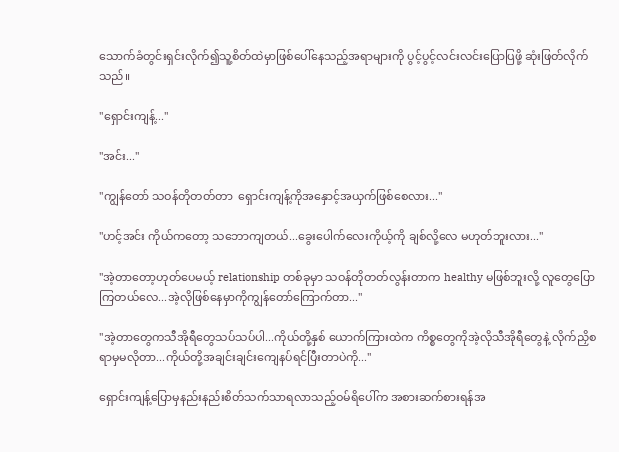သောက်ခံတွင်းရှင်းလိုက်၍သူ့စိတ်ထဲမှာဖြစ်ပေါ်နေသည့်အရာများကို ပွင့်ပွင့်လင်းလင်းပြောပြဖို့ ဆုံးဖြတ်လိုက်သည်။

"ရှောင်းကျန့်..."

"အင်း..."

"ကျွန်တော် သဝန်တိုတတ်တာ  ရှောင်းကျန့်ကိုအနှောင့်အယှက်ဖြစ်စေလား..."

"ဟင့်အင်း ကိုယ်ကတော့ သဘောကျတယ်...ခွေးပေါက်လေးကိုယ့်ကို ချစ်လို့လေ မဟုတ်ဘူးလား..."

"အဲ့တာတော့ဟုတ်ပေမယ့် relationship တစ်ခုမှာ သဝန်တိုတတ်လွန်းတာက healthy မဖြစ်ဘူးလို့ လူတွေပြောကြတယ်လေ...အဲ့လိုဖြစ်နေမှာကိုကျွန်တော်ကြောက်တာ..."

"အဲ့တာတွေကသီအိုရီတွေသပ်သပ်ပါ...ကိုယ်တို့နှစ် ယောက်ကြားထဲက ကိစ္စတွေကိုအဲ့လိုသီအိုရီတွေနဲ့ လိုက်ညှိစရာမှမလိုတာ...ကိုယ်တို့အချင်းချင်းကျေနပ်ရင်ပြီးတာပဲကို..."

ရှောင်းကျန့်ပြောမှနည်းနည်းစိတ်သက်သာရလာသည့်ဝမ်ရိပေါ်က အစားဆက်စားရန်အ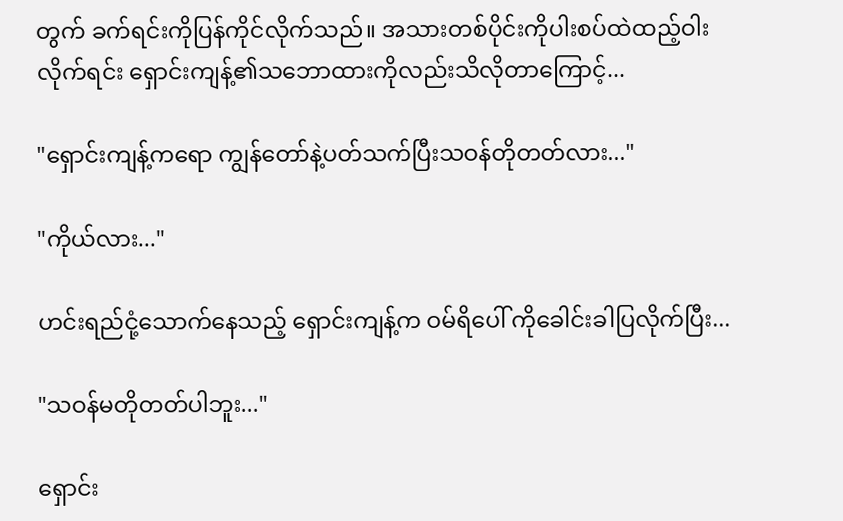တွက် ခက်ရင်းကိုပြန်ကိုင်လိုက်သည်။ အသားတစ်ပိုင်းကိုပါးစပ်ထဲထည့်ဝါးလိုက်ရင်း ရှောင်းကျန့်၏သဘောထားကိုလည်းသိလိုတာကြောင့်...

"ရှောင်းကျန့်ကရော ကျွန်တော်နဲ့ပတ်သက်ပြီးသဝန်တိုတတ်လား..."

"ကိုယ်လား..."

ဟင်းရည်ငုံ့သောက်နေသည့် ရှောင်းကျန့်က ဝမ်ရိပေါ် ကိုခေါင်းခါပြလိုက်ပြီး...

"သဝန်မတိုတတ်ပါဘူး..."

ရှောင်း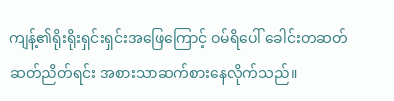ကျန့်၏ရိုးရိုးရှင်းရှင်းအဖြေကြောင့် ဝမ်ရိပေါ် ခေါင်းတဆတ်ဆတ်ညိတ်ရင်း အစားသာဆက်စားနေလိုက်သည်။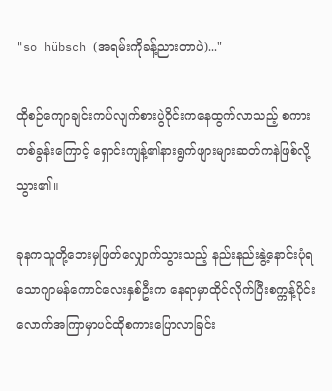"so hübsch (အရမ်းကိုခန့်ညားတာပဲ)..."

ထိုစဉ်ကျောချင်းကပ်လျက်စားပွဲဝိုင်းကနေထွက်လာသည့် စကားတစ်ခွန်းကြောင့် ရှောင်းကျန့်၏နားရွက်ဖျားများဆတ်ကနဲဖြစ်လို့သွား၏။

ခုနကသူတို့ဘေးမှဖြတ်လျှောက်သွားသည့် နည်းနည်းနွဲ့နောင်းပုံရသောဂျာမန်ကောင်လေးနှစ်ဦးက နေရာမှာထိုင်လိုက်ပြီးစက္ကန့်ပိုင်းလောက်အကြာမှာပင်ထိုစကားပြောလာခြင်း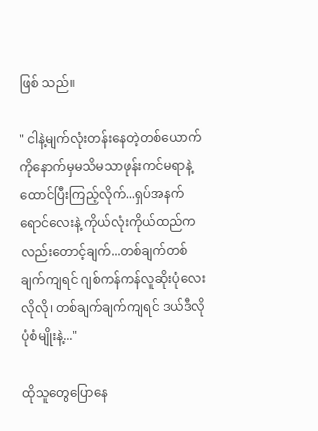ဖြစ် သည်။

" ငါနဲ့မျက်လုံးတန်းနေတဲ့တစ်ယောက်ကိုနောက်မှမသိမသာဖုန်းကင်မရာနဲ့ထောင်ပြီးကြည့်လိုက်...ရှပ်အနက်ရောင်လေးနဲ့ ကိုယ်လုံးကိုယ်ထည်ကလည်းတောင့်ချက်...တစ်ချက်တစ်ချက်ကျရင် ဂျစ်ကန်ကန်လူဆိုးပုံလေးလိုလို၊ တစ်ချက်ချက်ကျရင် ဒယ်ဒီလိုပုံစံမျိုးနဲ့..."

ထိုသူတွေပြောနေ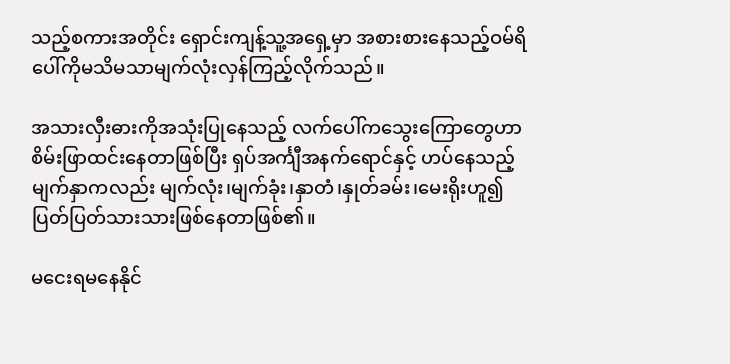သည့်စကားအတိုင်း ရှောင်းကျန့်သူ့အရှေ့မှာ အစားစားနေသည့်ဝမ်ရိပေါ်ကိုမသိမသာမျက်လုံးလှန်ကြည့်လိုက်သည်။

အသားလှီးဓားကိုအသုံးပြုနေသည့် လက်ပေါ်ကသွေးကြောတွေဟာစိမ်းဖြာထင်းနေတာဖြစ်ပြီး ရှပ်အင်္ကျီအနက်ရောင်နှင့် ဟပ်နေသည့်မျက်နှာကလည်း မျက်လုံး၊မျက်ခုံး၊နှာတံ၊နှုတ်ခမ်း၊မေးရိုးဟူ၍ ပြတ်ပြတ်သားသားဖြစ်နေတာဖြစ်၏။

မငေးရမနေနိုင်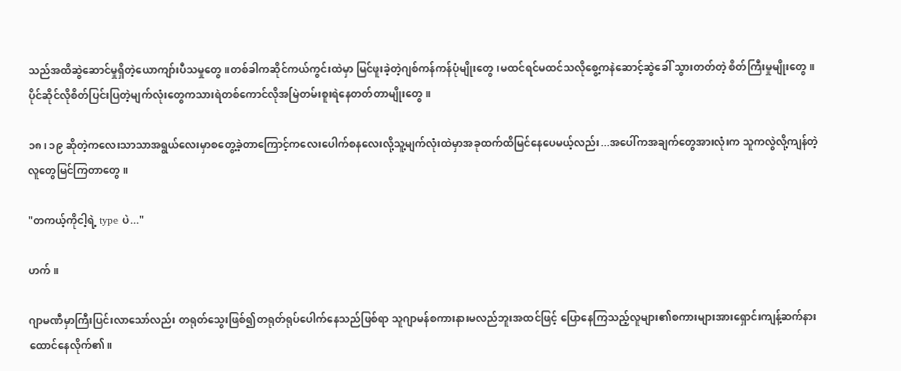သည်အထိဆွဲဆောင်မှုရှိတဲ့ယောကျာ်းပီသမှုတွေ။တစ်ခါကဆိုင်ကယ်ကွင်းထဲမှာ မြင်ဖူးခဲ့တဲ့ဂျစ်ကန်ကန်ပုံမျိုးတွေ၊မထင်ရင်မထင်သလိုစွေ့ကနဲဆောင့်ဆွဲခေါ် သွားတတ်တဲ့ စိတ်ကြီးမှုမျိုးတွေ။ပိုင်ဆိုင်လိုစိတ်ပြင်းပြတဲ့မျက်လုံးတွေကသားရဲတစ်ကောင်လိုအမြဲတမ်းစူးရဲနေတတ်တာမျိုးတွေ။

၁၈၊ ၁၉ ဆိုတဲ့ကလေးသာသာအရွယ်လေးမှာစတွေ့ခဲ့တာကြောင့်ကလေးပေါက်စနလေးလို့သူ့မျက်လုံးထဲမှာအခုထက်ထိမြင်နေပေမယ့်လည်း...အပေါ်ကအချက်တွေအားလုံးက သူကလွဲလို့ကျန်တဲ့လူတွေမြင်ကြတာတွေ။

"တကယ့်ကိုငါ့ရဲ့ type ပဲ..."

ဟက်။

ဂျာမဏီမှာကြီးပြင်းလာသော်လည်း တရုတ်သွေးဖြစ်၍တရုတ်ရုပ်ပေါက်နေသည်ဖြစ်ရာ သူဂျာမန်စကားနားမလည်ဘူးအထင်ဖြင့် ပြောနေကြသည့်လူများ၏စကားများအားရှောင်းကျန့်ဆက်နားထောင်နေလိုက်၏။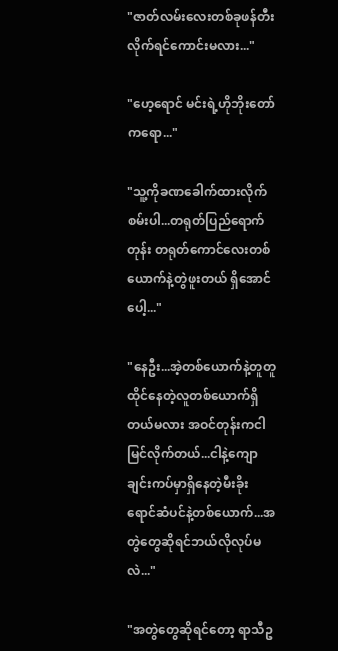"ဇာတ်လမ်းလေးတစ်ခုဖန်တီးလိုက်ရင်ကောင်းမလား..."

"ဟေ့ရောင် မင်းရဲ့ဟိုဘိုးတော်ကရော..."

"သူ့ကိုခဏခေါက်ထားလိုက်စမ်းပါ...တရုတ်ပြည်ရောက်တုန်း တရုတ်ကောင်လေးတစ်ယောက်နဲ့တွဲဖူးတယ် ရှိအောင်ပေါ့..."

"နေဦး...အဲ့တစ်ယောက်နဲ့တူတူထိုင်နေတဲ့လူတစ်ယောက်ရှိတယ်မလား အဝင်တုန်းကငါမြင်လိုက်တယ်...ငါနဲ့ကျောချင်းကပ်မှာရှိနေတဲ့မီးခိုးရောင်ဆံပင်နဲ့တစ်ယောက်...အတွဲတွေဆိုရင်ဘယ်လိုလုပ်မလဲ..."

"အတွဲတွေဆိုရင်တော့ ရာသီဥ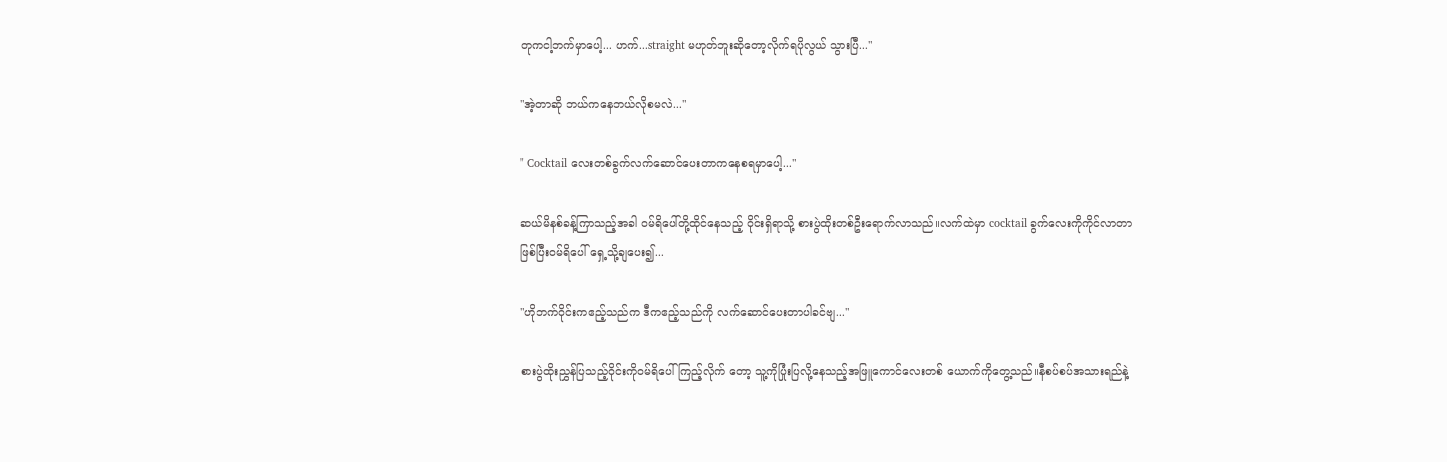တုကငါ့ဘက်မှာပေါ့... ဟက်...straight မဟုတ်ဘူးဆိုတော့လိုက်ရပိုလွယ် သွားပြီ..."

"အဲ့တာဆို ဘယ်ကနေဘယ်လိုစမလဲ..."

" Cocktail လေးတစ်ခွက်လက်ဆောင်ပေးတာကနေစရမှာပေါ့..."

ဆယ်မိနစ်ခန့်ကြာသည့်အခါ ဝမ်ရိပေါ်တို့ထိုင်နေသည့် ဝိုင်းရှိရာသို့ စားပွဲထိုးတစ်ဦးရောက်လာသည်။လက်ထဲမှာ cocktail ခွက်လေးကိုကိုင်လာတာဖြစ်ပြီးဝမ်ရိပေါ် ရှေ့သို့ချပေး၍...

"ဟိုဘက်ဝိုင်းကဧည့်သည်က ဒီကဧည့်သည်ကို လက်ဆောင်ပေးတာပါခင်ဗျ..."

စားပွဲထိုးညွှန်ပြသည့်ဝိုင်းကိုဝမ်ရိပေါ်ကြည့်လိုက် တော့ သူ့ကိုပြုံးပြလို့နေသည့်အဖြူကောင်လေးတစ် ယောက်ကိုတွေ့သည်။နီစပ်စပ်အသားရည်နဲ့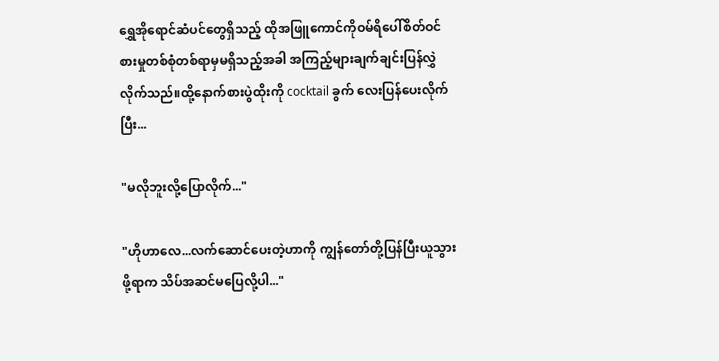ရွှေအိုရောင်ဆံပင်တွေရှိသည့် ထိုအဖြူကောင်ကိုဝမ်ရိပေါ်စိတ်ဝင်စားမှုတစ်စုံတစ်ရာမှမရှိသည့်အခါ အကြည့်များချက်ချင်းပြန်လွှဲလိုက်သည်။ထို့နောက်စားပွဲထိုးကို cocktail ခွက် လေးပြန်ပေးလိုက်ပြီး...

"မလိုဘူးလို့ပြောလိုက်..."

"ဟိုဟာလေ...လက်ဆောင်ပေးတဲ့ဟာကို ကျွန်တော်တို့ပြန်ပြီးယူသွားဖို့ရာက သိပ်အဆင်မပြေလို့ပါ..."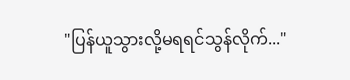"ပြန်ယူသွားလို့မရရင်သွန်လိုက်..."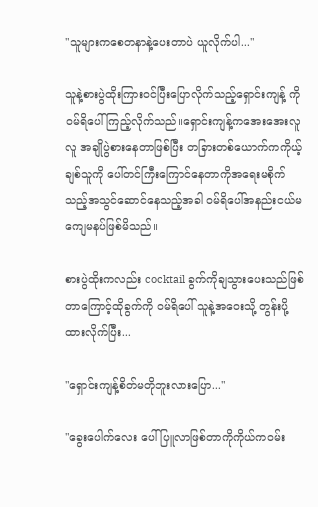"သူများကစေတနာနဲ့ပေးတာပဲ ယူလိုက်ပါ..."

သူနဲ့စားပွဲထိုးကြားဝင်ပြီးပြောလိုက်သည့်ရှောင်းကျန့် ကိုဝမ်ရိပေါ်ကြည့်လိုက်သည်။ရှောင်းကျန့်ကအေးအေးလူလူ အချိုပွဲစားနေတာဖြစ်ပြီး တခြားတစ်ယောက်ကကိုယ့်ချစ်သူကို ပေါ်တင်ကြီးကြောင်နေတာကိုအရေးမစိုက်သည့်အသွင်ဆောင်နေသည့်အခါ ဝမ်ရိပေါ်အနည်းငယ်မကျေမနပ်ဖြစ်မိသည်။

စားပွဲထိုးကလည်း cocktail ခွက်ကိုချသွားပေးသည်ဖြစ်တာကြောင့်ထိုခွက်ကို ဝမ်ရိပေါ် သူနဲ့အဝေးသို့ တွန်းပို့ထားလိုက်ပြီး...

"ရှောင်းကျန့်စိတ်မတိုဘူးလားပြော..."

"ခွေးပေါက်လေး ပေါ်ပြူလာဖြစ်တာကိုကိုယ်ကဝမ်း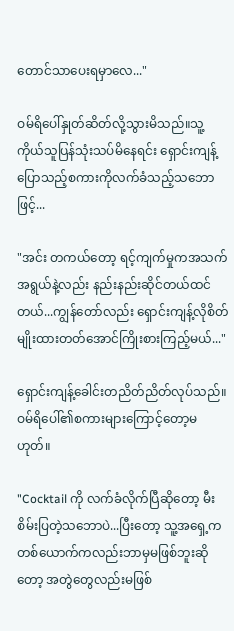တောင်သာပေးရမှာလေ..."

ဝမ်ရိပေါ်နှုတ်ဆိတ်လို့သွားမိသည်။သူ့ကိုယ်သူပြန်သုံးသပ်မိနေရင်း ရှောင်းကျန့်ပြောသည့်စကားကိုလက်ခံသည့်သဘောဖြင့်...

"အင်း တကယ်တော့ ရင့်ကျက်မှုကအသက်အရွယ်နဲ့လည်း နည်းနည်းဆိုင်တယ်ထင်တယ်...ကျွန်တော်လည်း ရှောင်းကျန့်လိုစိတ်မျိုးထားတတ်အောင်ကြိုးစားကြည့်မယ်..."

ရှောင်းကျန့်ခေါင်းတညိတ်ညိတ်လုပ်သည်။ဝမ်ရိပေါ်၏စကားများကြောင့်တော့မဟုတ်။

"Cocktail ကို လက်ခံလိုက်ပြီဆိုတော့ မီးစိမ်းပြတဲ့သဘောပဲ...ပြီးတော့ သူ့အရှေ့ကတစ်ယောက်ကလည်းဘာမှမဖြစ်ဘူးဆိုတော့ အတွဲတွေလည်းမဖြစ်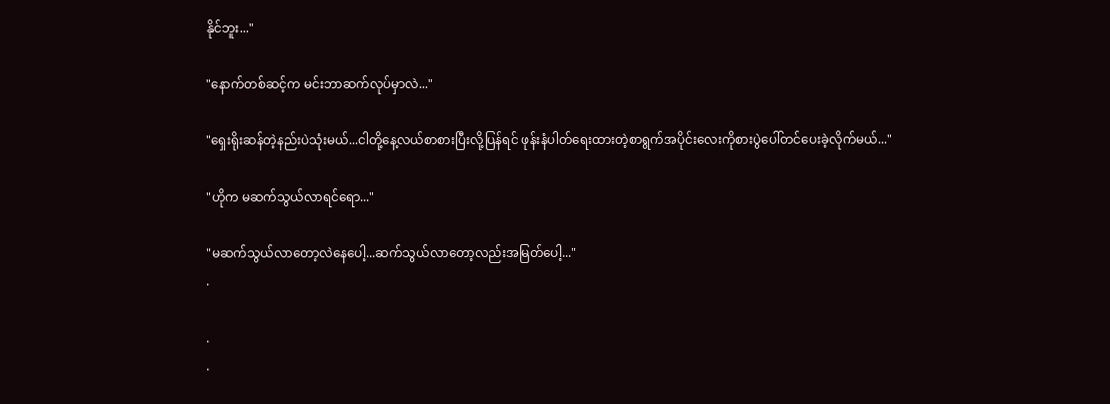နိုင်ဘူး..."

"နောက်တစ်ဆင့်က မင်းဘာဆက်လုပ်မှာလဲ..."

"ရှေးရိုးဆန်တဲ့နည်းပဲသုံးမယ်...ငါတို့နေ့လယ်စာစားပြီးလို့ပြန်ရင် ဖုန်းနံပါတ်ရေးထားတဲ့စာရွက်အပိုင်းလေးကိုစားပွဲပေါ်တင်ပေးခဲ့လိုက်မယ်..."

"ဟိုက မဆက်သွယ်လာရင်ရော..."

"မဆက်သွယ်လာတော့လဲနေပေါ့...ဆက်သွယ်လာတော့လည်းအမြတ်ပေါ့..."
.

.
.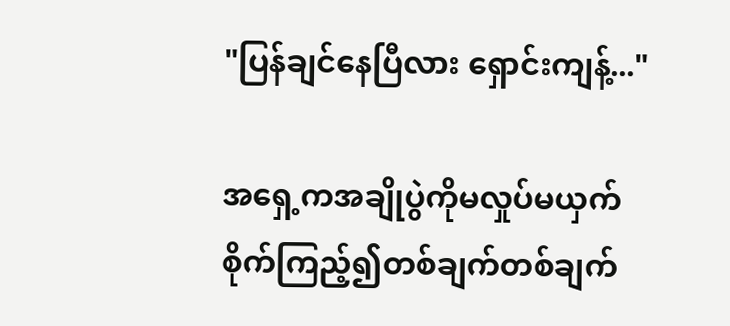"ပြန်ချင်နေပြီလား ရှောင်းကျန့်..."

အရှေ့ကအချိုပွဲကိုမလှုပ်မယှက် စိုက်ကြည့်၍တစ်ချက်တစ်ချက်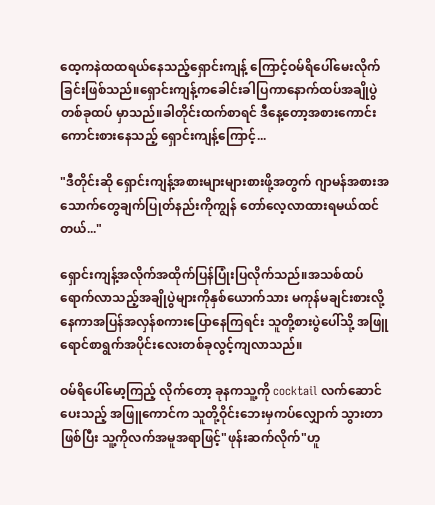ထေ့ကနဲထထရယ်နေသည့်ရှောင်းကျန့် ကြောင့်ဝမ်ရိပေါ်မေးလိုက်ခြင်းဖြစ်သည်။ရှောင်းကျန့်ကခေါင်းခါပြကာနောက်ထပ်အချိုပွဲတစ်ခုထပ် မှာသည်။ခါတိုင်းထက်စာရင် ဒီနေ့တော့အစားကောင်းကောင်းစားနေသည့် ရှောင်းကျန့်ကြောင့်...

"ဒီတိုင်းဆို ရှောင်းကျန့်အစားများများစားဖို့အတွက် ဂျာမန်အစားအသောက်တွေချက်ပြုတ်နည်းကိုကျွန် တော်လေ့လာထားရမယ်ထင်တယ်..."

ရှောင်းကျန့်အလိုက်အထိုက်ပြန်ပြုံးပြလိုက်သည်။အသစ်ထပ်ရောက်လာသည့်အချိုပွဲများကိုနှစ်ယောက်သား မကုန်မချင်းစားလို့နေကာအပြန်အလှန်စကားပြောနေကြရင်း သူတို့စားပွဲပေါ်သို့ အဖြူရောင်စာရွက်အပိုင်းလေးတစ်ခုလွင့်ကျလာသည်။

ဝမ်ရိပေါ်မော့ကြည့် လိုက်တော့ ခုနကသူ့ကို cocktail လက်ဆောင်ပေးသည့် အဖြူကောင်က သူတို့ဝိုင်းဘေးမှကပ်လျှောက် သွားတာဖြစ်ပြီး သူ့ကိုလက်အမူအရာဖြင့်"ဖုန်းဆက်လိုက်"ဟူ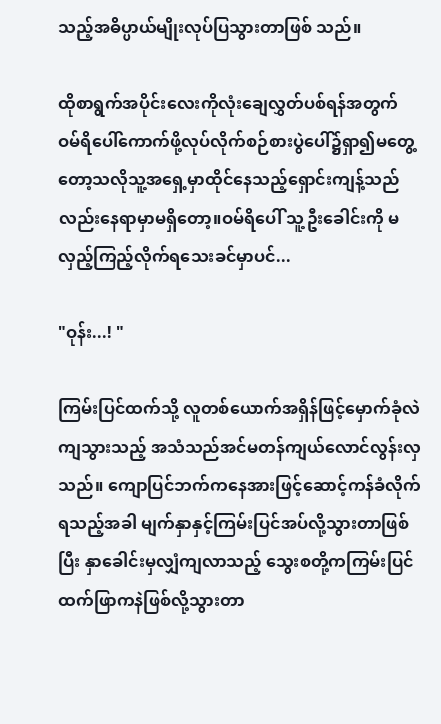သည့်အဓိပ္ပာယ်မျိုးလုပ်ပြသွားတာဖြစ် သည်။

ထိုစာရွက်အပိုင်းလေးကိုလုံးချေလွှတ်ပစ်ရန်အတွက် ဝမ်ရိပေါ်ကောက်ဖို့လုပ်လိုက်စဉ်စားပွဲပေါ်၌ရှာ၍မတွေ့တော့သလိုသူ့အရှေ့မှာထိုင်နေသည့်ရှောင်းကျန့်သည် လည်းနေရာမှာမရှိတော့။ဝမ်ရိပေါ် သူ့ဦးခေါင်းကို မလှည့်ကြည့်လိုက်ရသေးခင်မှာပင်...

"ဝုန်း...! "

ကြမ်းပြင်ထက်သို့ လူတစ်ယောက်အရှိန်ဖြင့်မှောက်ခုံလဲကျသွားသည့် အသံသည်အင်မတန်ကျယ်လောင်လွန်းလှသည်။ ကျောပြင်ဘက်ကနေအားဖြင့်ဆောင့်ကန်ခံလိုက်ရသည့်အခါ မျက်နှာနှင့်ကြမ်းပြင်အပ်လို့သွားတာဖြစ်ပြီး နှာခေါင်းမှလျှံကျလာသည့် သွေးစတို့ကကြမ်းပြင်ထက်ဖြာကနဲဖြစ်လို့သွားတာ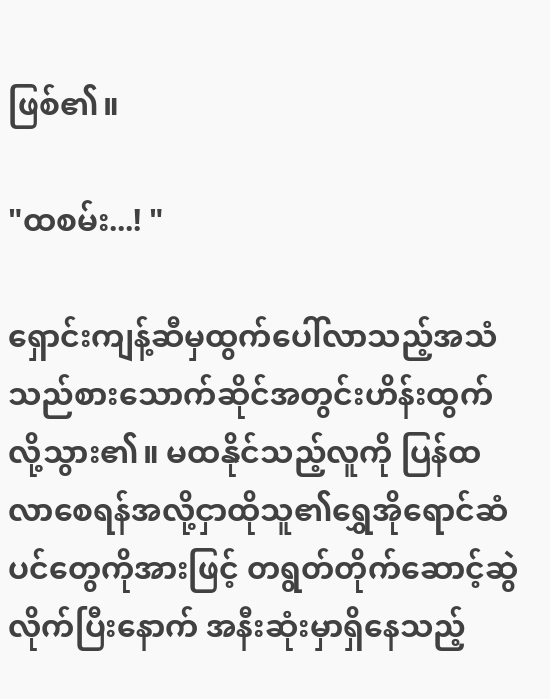ဖြစ်၏။

"ထစမ်း...! "

ရှောင်းကျန့်ဆီမှထွက်ပေါ်လာသည့်အသံသည်စားသောက်ဆိုင်အတွင်းဟိန်းထွက်လို့သွား၏။ မထနိုင်သည့်လူကို ပြန်ထလာစေရန်အလို့ငှာထိုသူ၏ရွှေအိုရောင်ဆံပင်တွေကိုအားဖြင့် တရွတ်တိုက်ဆောင့်ဆွဲလိုက်ပြီးနောက် အနီးဆုံးမှာရှိနေသည့်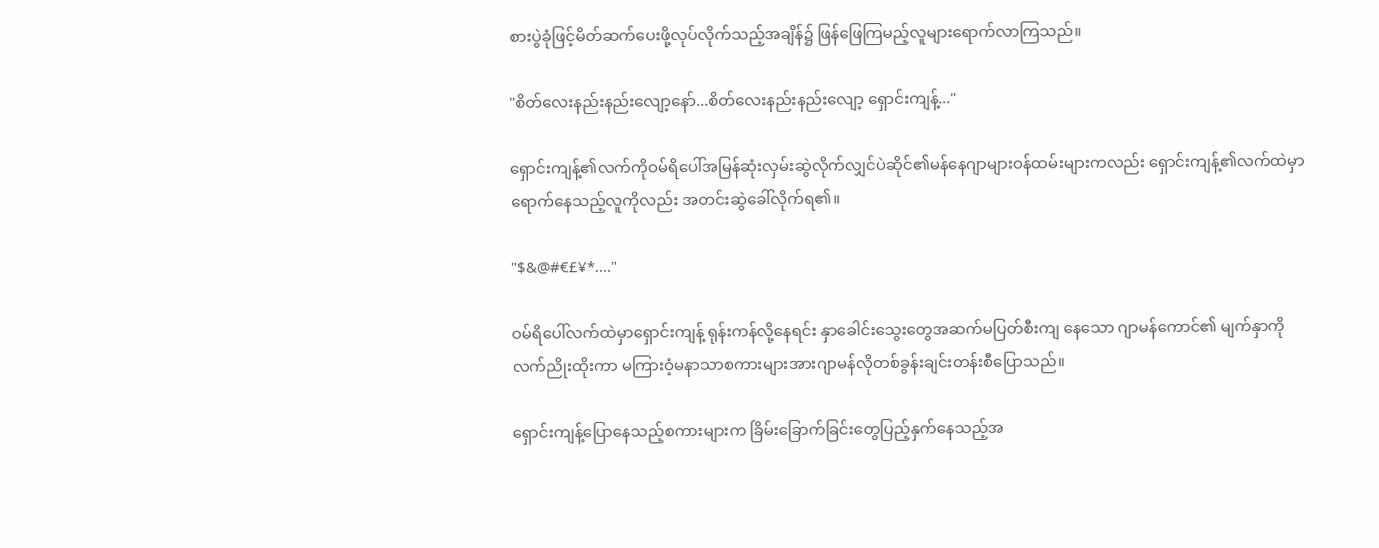စားပွဲခုံဖြင့်မိတ်ဆက်ပေးဖို့လုပ်လိုက်သည့်အချိန်၌ ဖြန်ဖြေကြမည့်လူများရောက်လာကြသည်။

"စိတ်လေးနည်းနည်းလျော့နော်...စိတ်လေးနည်းနည်းလျော့ ရှောင်းကျန့်..."

ရှောင်းကျန့်၏လက်ကိုဝမ်ရိပေါ်အမြန်ဆုံးလှမ်းဆွဲလိုက်လျှင်ပဲဆိုင်၏မန်နေဂျာများဝန်ထမ်းများကလည်း ရှောင်းကျန့်၏လက်ထဲမှာရောက်နေသည့်လူကိုလည်း အတင်းဆွဲခေါ်လိုက်ရ၏။

"$&@#€£¥*...."

ဝမ်ရိပေါ်လက်ထဲမှာရှောင်းကျန့် ရုန်းကန်လို့နေရင်း နှာခေါင်းသွေးတွေအဆက်မပြတ်စီးကျ နေသော ဂျာမန်ကောင်၏ မျက်နှာကိုလက်ညိုးထိုးကာ မကြားဝံ့မနာသာစကားများအားဂျာမန်လိုတစ်ခွန်းချင်းတန်းစီပြောသည်။

ရှောင်းကျန့်ပြောနေသည့်စကားများက ခြိမ်းခြောက်ခြင်းတွေပြည့်နှက်နေသည့်အ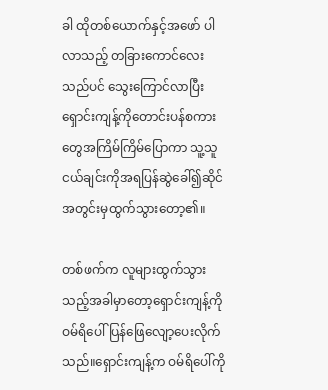ခါ ထိုတစ်ယောက်နှင့်အဖော် ပါလာသည့် တခြားကောင်လေးသည်ပင် သွေးကြောင်လာပြီး ရှောင်းကျန့်ကိုတောင်းပန်စကားတွေအကြိမ်ကြိမ်ပြောကာ သူ့သူငယ်ချင်းကိုအရပြန်ဆွဲခေါ်၍ဆိုင်အတွင်းမှထွက်သွားတော့၏။

တစ်ဖက်က လူများထွက်သွားသည့်အခါမှာတော့ရှောင်းကျန့်ကိုဝမ်ရိပေါ်ပြန်ဖြေလျော့ပေးလိုက်သည်။ရှောင်းကျန့်က ဝမ်ရိပေါ်ကို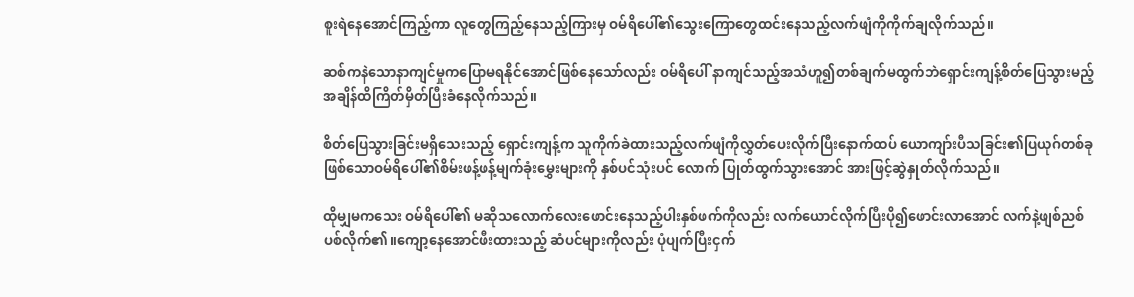စူးရဲနေအောင်ကြည့်ကာ လူတွေကြည့်နေသည့်ကြားမှ ဝမ်ရိပေါ်၏သွေးကြောတွေထင်းနေသည့်လက်ဖျံကိုကိုက်ချလိုက်သည်။

ဆစ်ကနဲသောနာကျင်မှုကပြောမရနိုင်အောင်ဖြစ်နေသော်လည်း ဝမ်ရိပေါ် နာကျင်သည့်အသံဟူ၍တစ်ချက်မထွက်ဘဲရှောင်းကျန့်စိတ်ပြေသွားမည့်အချိန်ထိကြိတ်မှိတ်ပြီးခံနေလိုက်သည်။

စိတ်ပြေသွားခြင်းမရှိသေးသည့် ရှောင်းကျန့်က သူကိုက်ခဲထားသည့်လက်ဖျံကိုလွှတ်ပေးလိုက်ပြီးနောက်ထပ် ယောကျာ်းပီသခြင်း၏ပြယုဂ်တစ်ခုဖြစ်သောဝမ်ရိပေါ်၏စိမ်းဖန့်ဖန့်မျက်ခုံးမွှေးများကို နှစ်ပင်သုံးပင် လောက် ပြုတ်ထွက်သွားအောင် အားဖြင့်ဆွဲနှုတ်လိုက်သည်။

ထိုမျှမကသေး ဝမ်ရိပေါ်၏ မဆိုသလောက်လေးဖောင်းနေသည့်ပါးနှစ်ဖက်ကိုလည်း လက်ယောင်လိုက်ပြီးပို၍ဖောင်းလာအောင် လက်နဲ့ဖျစ်ညစ်ပစ်လိုက်၏။ကျော့နေအောင်ဖီးထားသည့် ဆံပင်များကိုလည်း ပုံပျက်ပြီးငှက်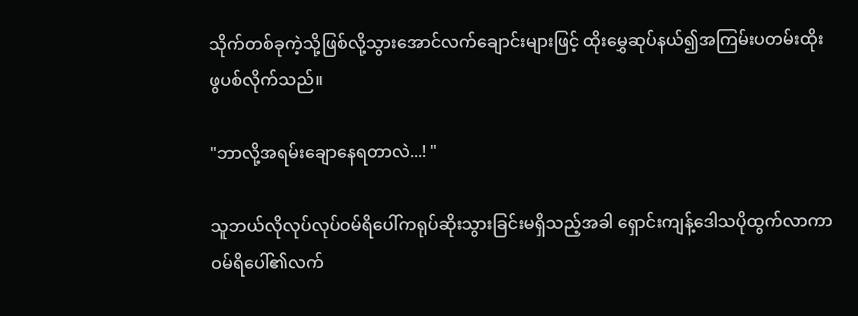သိုက်တစ်ခုကဲ့သို့ဖြစ်လို့သွားအောင်လက်ချောင်းများဖြင့် ထိုးမွှေဆုပ်နယ်၍အကြမ်းပတမ်းထိုးဖွပစ်လိုက်သည်။

"ဘာလို့အရမ်းချောနေရတာလဲ...! "

သူဘယ်လိုလုပ်လုပ်ဝမ်ရိပေါ်ကရုပ်ဆိုးသွားခြင်းမရှိသည့်အခါ ရှောင်းကျန့်ဒေါသပိုထွက်လာကာ ဝမ်ရိပေါ်၏လက်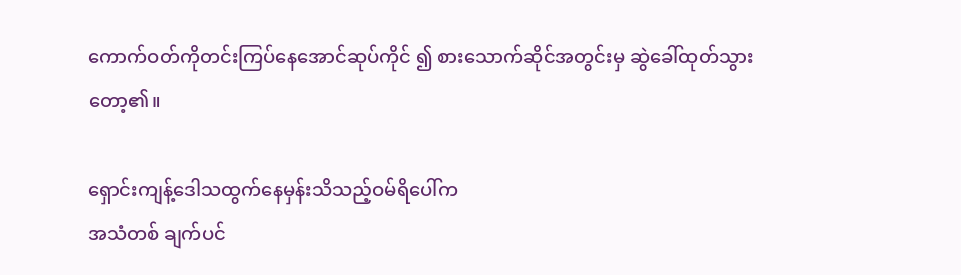ကောက်ဝတ်ကိုတင်းကြပ်နေအောင်ဆုပ်ကိုင် ၍ စားသောက်ဆိုင်အတွင်းမှ ဆွဲခေါ်ထုတ်သွားတော့၏။

ရှောင်းကျန့်ဒေါသထွက်နေမှန်းသိသည့်ဝမ်ရိပေါ်က
အသံတစ် ချက်ပင်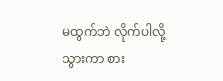မထွက်ဘဲ လိုက်ပါလို့သွားကာ စား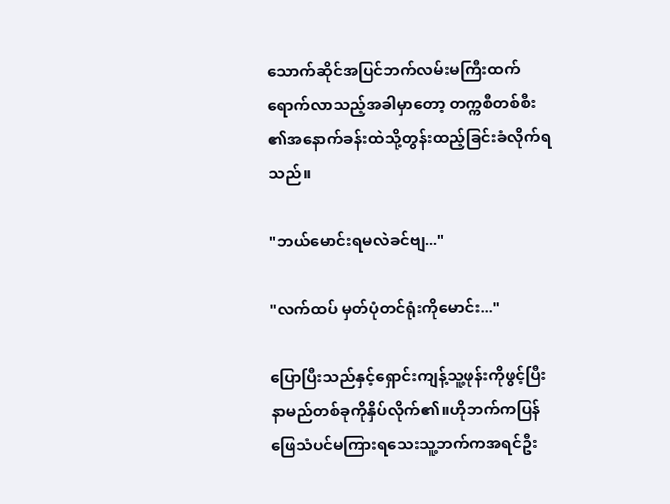သောက်ဆိုင်အပြင်ဘက်လမ်းမကြီးထက်ရောက်လာသည့်အခါမှာတော့ တက္ကစီတစ်စီး၏အနောက်ခန်းထဲသို့တွန်းထည့်ခြင်းခံလိုက်ရသည်။

"ဘယ်မောင်းရမလဲခင်ဗျ..."

"လက်ထပ် မှတ်ပုံတင်ရုံးကိုမောင်း..."

ပြောပြီးသည်နှင့်ရှောင်းကျန့်သူ့ဖုန်းကိုဖွင့်ပြီး နာမည်တစ်ခုကိုနှိပ်လိုက်၏။ဟိုဘက်ကပြန်ဖြေသံပင်မကြားရသေးသူ့ဘက်ကအရင်ဦး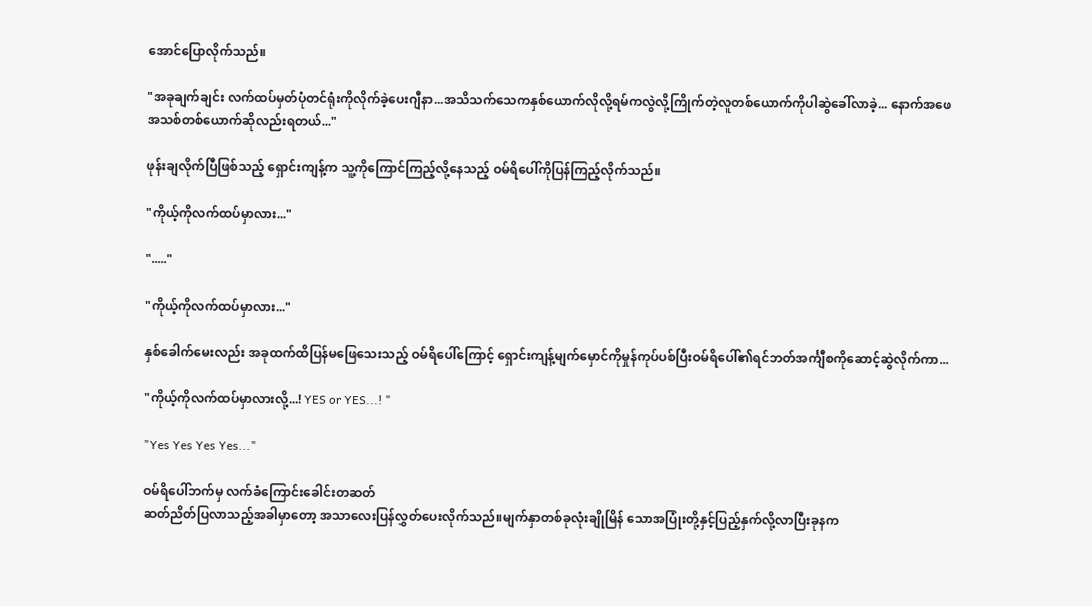အောင်ပြောလိုက်သည်။

"အခုချက်ချင်း လက်ထပ်မှတ်ပုံတင်ရုံးကိုလိုက်ခဲ့ပေးဂျီနာ...အသိသက်သေကနှစ်ယောက်လိုလို့ရမ်ကလွဲလို့ကြိုက်တဲ့လူတစ်ယောက်ကိုပါဆွဲခေါ်လာခဲ့... နောက်အဖေအသစ်တစ်ယောက်ဆိုလည်းရတယ်..."

ဖုန်းချလိုက်ပြီဖြစ်သည့် ရှောင်းကျန့်က သူ့ကိုကြောင်ကြည့်လို့နေသည့် ဝမ်ရိပေါ်ကိုပြန်ကြည့်လိုက်သည်။

"ကိုယ့်ကိုလက်ထပ်မှာလား..."

"....."

"ကိုယ့်ကိုလက်ထပ်မှာလား..."

နှစ်ခေါက်မေးလည်း အခုထက်ထိပြန်မဖြေသေးသည့် ဝမ်ရိပေါ်ကြောင့် ရှောင်းကျန့်မျက်မှောင်ကိုမှုန်ကုပ်ပစ်ပြီးဝမ်ရိပေါ်၏ရင်ဘတ်အင်္ကျီစကိုဆောင့်ဆွဲလိုက်ကာ...

"ကိုယ့်ကိုလက်ထပ်မှာလားလို့...! YES or YES...! "

"Yes Yes Yes Yes..."

ဝမ်ရိပေါ်ဘက်မှ လက်ခံကြောင်းခေါင်းတဆတ်
ဆတ်ညိတ်ပြလာသည့်အခါမှာတော့ အသာလေးပြန်လွှတ်ပေးလိုက်သည်။မျက်နှာတစ်ခုလုံးချိုမြိန် သောအပြုံးတို့နှင့်ပြည့်နှက်လို့လာပြီးခုနက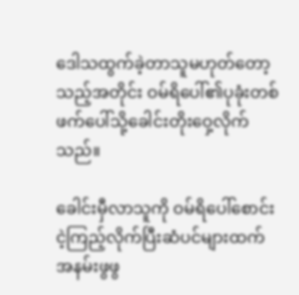ဒေါသထွက်ခဲ့တာသူမဟုတ်တော့သည့်အတိုင်း ဝမ်ရိပေါ်၏ပုခုံးတစ်ဖက်ပေါ်သို့ခေါင်းတိုးဝှေ့လိုက်သည်။

ခေါင်းမှီလာသူကို ဝမ်ရိပေါ်စောင်းငဲ့ကြည့်လိုက်ပြီးဆံပင်များထက်အနမ်းဖွဖွ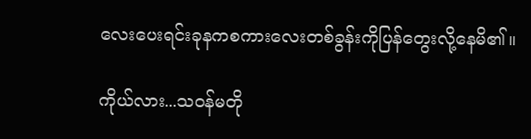လေးပေးရင်းခုနကစကားလေးတစ်ခွန်းကိုပြန်တွေးလို့နေမိ၏။

ကိုယ်လား...သဝန်မတို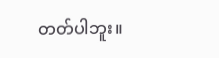တတ်ပါဘူး။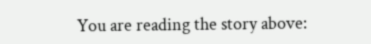You are reading the story above: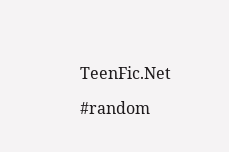TeenFic.Net

#random